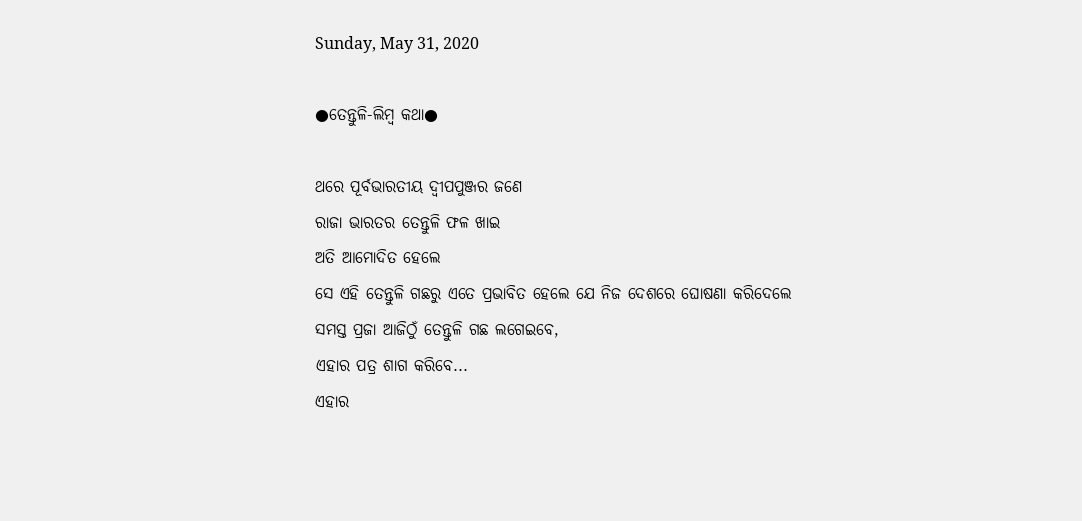Sunday, May 31, 2020

●ତେନ୍ତୁଳି-ଲିମ୍ବ କଥା●

ଥରେ ପୂର୍ବଭାରତୀୟ ଦ୍ବୀପପୁଞ୍ଜର ଜଣେ
ରାଜା ଭାରତର ତେନ୍ତୁଳି ଫଳ ଖାଇ
ଅତି ଆମୋଦିତ ହେଲେ
ସେ ଏହି ତେନ୍ତୁଳି ଗଛରୁ ଏତେ ପ୍ରଭାବିତ ହେଲେ ଯେ ନିଜ ଦେଶରେ ଘୋଷଣା କରିଦେଲେ
ସମସ୍ତ ପ୍ରଜା ଆଜିଠୁଁ ତେନ୍ତୁଳି ଗଛ ଲଗେଇବେ,
ଏହାର ପତ୍ର ଶାଗ କରିବେ...
ଏହାର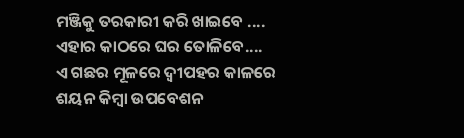ମଞ୍ଜିକୁ ତରକାରୀ କରି ଖାଇବେ ....
ଏହାର କାଠରେ ଘର ତୋଳିବେ....
ଏ ଗଛର ମୂଳରେ ଦ୍ବୀପହର କାଳରେ
ଶୟନ କିମ୍ବା ଉପବେଶନ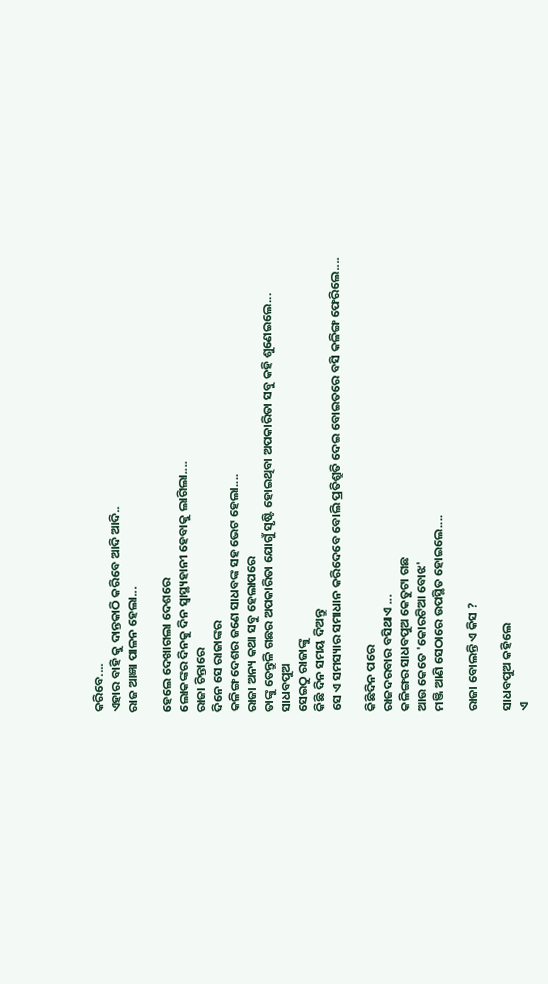କରିବେ....
ଏହାର ବାହି କୁ ଦାନ୍ତକାଠି କରିବେ ଆଦି ଆଦି..
ରାଜ ଆଜ୍ଞା ପାଳନ ହେଲା...

ହେଲେ ଦେଖାଗଲା ଦେଶରେ
ଲୋକଙ୍କର ଦିନକୁ ଦିନ ସ୍ବାସ୍ଥ୍ୟହାନୀ ହେବାକୁ ଲାଗିଲା....
ରାଜା ଚିନ୍ତାରେ
ଦିନେ ସେ ରାଜାଙ୍କର
କଳିଙ୍ଗ ଦେଶର ଜଣେ ସାଧବଙ୍କ ସହ ଭେଟ ହେଲା....
ରାଜା ଅନ୍ୟ କଥା ସବୁ ହେଲାପରେ
ତାଙ୍କୁ ତେନ୍ତୁଳି ଗଛର ଅପକାରିତା ଯୋଗୁଁ ସୃଷ୍ଟି ହୋଇଥିବା ଅପକାରିତା ସବୁ କହି ଶୁଣେଇଲେ...
ସାଧବପୁଅ
ସେଇଠୁ ରାଜାଙ୍କୁ
କିଛି ଦିନ ସମୟ ଦିଅନ୍ତୁ
ସେ ଏ ସମସ୍ୟାର ସମାଧାନ କରିଦେବେ ବୋଲି ପ୍ରତିଶ୍ରୁତି ଦେଇ ବୋଇତରେ ବସି କଳିଙ୍ଗ ଫେରିଲେ....

କିଛିଦିନ ପରେ
ରାଜଦରବାର ବସିଥାଏ ...
କଳିଙ୍ଗର ସାଧବପୁଅ କେତୁଟା ଗଛ
ଆଉ କେତେ 'କୋରଟିଆ ବୋଝ'
ମଞ୍ଜି ଆଣି ସେଠାରେ ଉପସ୍ଥିତ ହୋଇଲେ....

ରାଜା ବୋଲନ୍ତି ଏ କିସ ?

ସାଧବପୁଅ କହିଲେ
ଏ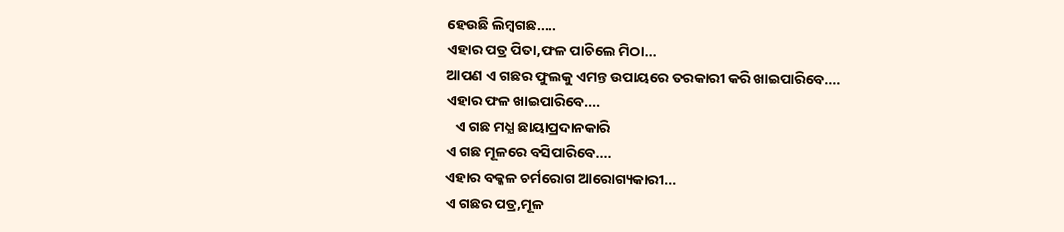ହେଉଛି ଲିମ୍ବଗଛ.....
ଏହାର ପତ୍ର ପିତା,ଫଳ ପାଚିଲେ ମିଠା...
ଆପଣ ଏ ଗଛର ଫୁଲକୁ ଏମନ୍ତ ଉପାୟରେ ତରକାରୀ କରି ଖାଇପାରିବେ....
ଏହାର ଫଳ ଖାଇପାରିବେ....
   ଏ ଗଛ ମଧ୍ଯ ଛାୟାପ୍ରଦାନକାରି
ଏ ଗଛ ମୂଳରେ ବସିପାରିବେ....
ଏହାର ବକ୍କଳ ଚର୍ମରୋଗ ଆରୋଗ୍ୟକାରୀ...
ଏ ଗଛର ପତ୍ର,ମୂଳ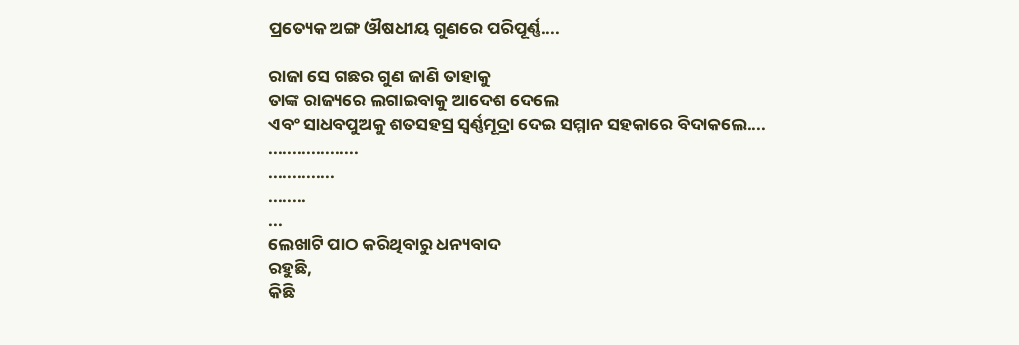ପ୍ରତ୍ୟେକ ଅଙ୍ଗ ଔଷଧୀୟ ଗୁଣରେ ପରିପୂର୍ଣ୍ଣ....

ରାଜା ସେ ଗଛର ଗୁଣ ଜାଣି ତାହାକୁ
ତାଙ୍କ ରାଜ୍ୟରେ ଲଗାଇବାକୁ ଆଦେଶ ଦେଲେ
ଏବଂ ସାଧବପୁଅକୁ ଶତସହସ୍ର ସ୍ବର୍ଣ୍ଣମୂଦ୍ରା ଦେଇ ସମ୍ମାନ ସହକାରେ ବିଦାକଲେ....
...................
..............
........
...
ଲେଖାଟି ପାଠ କରିଥିବାରୁ ଧନ୍ୟବାଦ
ରହୁଛି,
କିଛି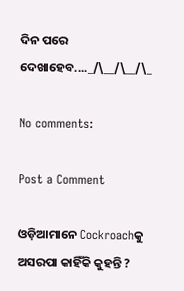ଦିନ ପରେ ଦେଖାହେବ...._/\__/\__/\_

No comments:

Post a Comment

ଓଡ଼ିଆମାନେ Cockroachକୁ ଅସରପା କାହିଁକି କୁହନ୍ତି ?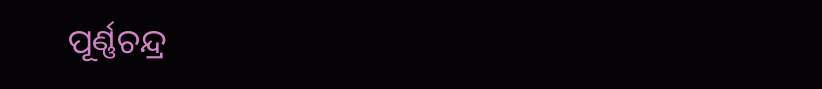ପୂର୍ଣ୍ଣଚନ୍ଦ୍ର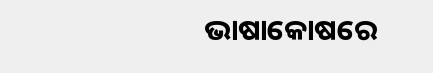ଭାଷାକୋଷରେ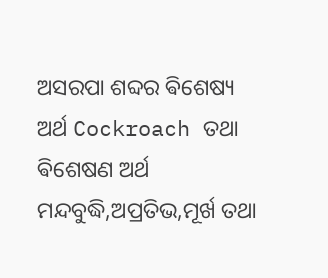ଅସରପା ଶବ୍ଦର ଵିଶେଷ୍ୟ ଅର୍ଥ Cockroach ତଥା ଵିଶେଷଣ ଅର୍ଥ ମନ୍ଦବୁଦ୍ଧି,ଅପ୍ରତିଭ,ମୂର୍ଖ ତଥା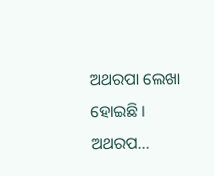ଅଥରପା ଲେଖା ହୋଇଛି । ଅଥରପ...